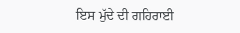ਇਸ ਮੁੱਦੇ ਦੀ ਗਹਿਰਾਈ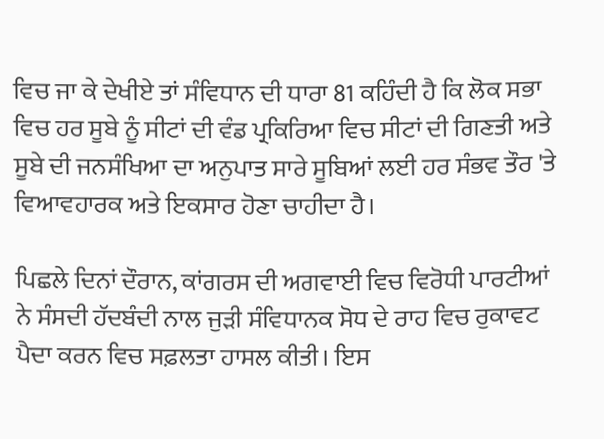ਵਿਚ ਜਾ ਕੇ ਦੇਖੀਏ ਤਾਂ ਸੰਵਿਧਾਨ ਦੀ ਧਾਰਾ 81 ਕਹਿੰਦੀ ਹੈ ਕਿ ਲੋਕ ਸਭਾ ਵਿਚ ਹਰ ਸੂਬੇ ਨੂੰ ਸੀਟਾਂ ਦੀ ਵੰਡ ਪ੍ਰਕਿਰਿਆ ਵਿਚ ਸੀਟਾਂ ਦੀ ਗਿਣਤੀ ਅਤੇ ਸੂਬੇ ਦੀ ਜਨਸੰਖਿਆ ਦਾ ਅਨੁਪਾਤ ਸਾਰੇ ਸੂਬਿਆਂ ਲਈ ਹਰ ਸੰਭਵ ਤੌਰ 'ਤੇ ਵਿਆਵਹਾਰਕ ਅਤੇ ਇਕਸਾਰ ਹੋਣਾ ਚਾਹੀਦਾ ਹੈ।

ਪਿਛਲੇ ਦਿਨਾਂ ਦੌਰਾਨ, ਕਾਂਗਰਸ ਦੀ ਅਗਵਾਈ ਵਿਚ ਵਿਰੋਧੀ ਪਾਰਟੀਆਂ ਨੇ ਸੰਸਦੀ ਹੱਦਬੰਦੀ ਨਾਲ ਜੁੜੀ ਸੰਵਿਧਾਨਕ ਸੋਧ ਦੇ ਰਾਹ ਵਿਚ ਰੁਕਾਵਟ ਪੈਦਾ ਕਰਨ ਵਿਚ ਸਫ਼ਲਤਾ ਹਾਸਲ ਕੀਤੀ। ਇਸ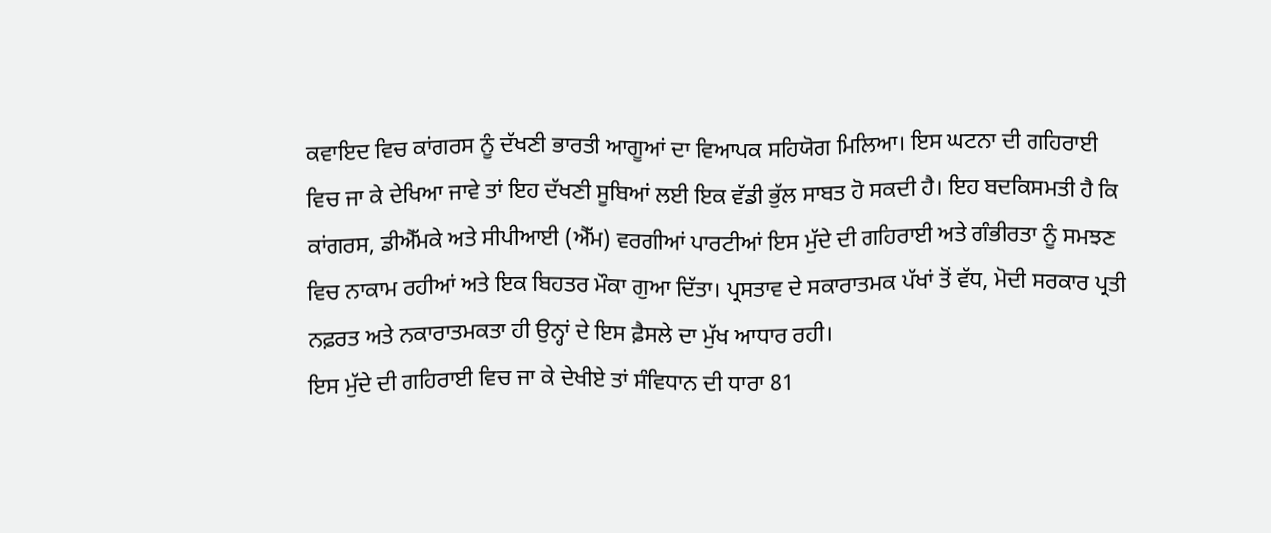ਕਵਾਇਦ ਵਿਚ ਕਾਂਗਰਸ ਨੂੰ ਦੱਖਣੀ ਭਾਰਤੀ ਆਗੂਆਂ ਦਾ ਵਿਆਪਕ ਸਹਿਯੋਗ ਮਿਲਿਆ। ਇਸ ਘਟਨਾ ਦੀ ਗਹਿਰਾਈ ਵਿਚ ਜਾ ਕੇ ਦੇਖਿਆ ਜਾਵੇ ਤਾਂ ਇਹ ਦੱਖਣੀ ਸੂਬਿਆਂ ਲਈ ਇਕ ਵੱਡੀ ਭੁੱਲ ਸਾਬਤ ਹੋ ਸਕਦੀ ਹੈ। ਇਹ ਬਦਕਿਸਮਤੀ ਹੈ ਕਿ ਕਾਂਗਰਸ, ਡੀਐੱਮਕੇ ਅਤੇ ਸੀਪੀਆਈ (ਐੱਮ) ਵਰਗੀਆਂ ਪਾਰਟੀਆਂ ਇਸ ਮੁੱਦੇ ਦੀ ਗਹਿਰਾਈ ਅਤੇ ਗੰਭੀਰਤਾ ਨੂੰ ਸਮਝਣ ਵਿਚ ਨਾਕਾਮ ਰਹੀਆਂ ਅਤੇ ਇਕ ਬਿਹਤਰ ਮੌਕਾ ਗੁਆ ਦਿੱਤਾ। ਪ੍ਰਸਤਾਵ ਦੇ ਸਕਾਰਾਤਮਕ ਪੱਖਾਂ ਤੋਂ ਵੱਧ, ਮੋਦੀ ਸਰਕਾਰ ਪ੍ਰਤੀ ਨਫ਼ਰਤ ਅਤੇ ਨਕਾਰਾਤਮਕਤਾ ਹੀ ਉਨ੍ਹਾਂ ਦੇ ਇਸ ਫ਼ੈਸਲੇ ਦਾ ਮੁੱਖ ਆਧਾਰ ਰਹੀ।
ਇਸ ਮੁੱਦੇ ਦੀ ਗਹਿਰਾਈ ਵਿਚ ਜਾ ਕੇ ਦੇਖੀਏ ਤਾਂ ਸੰਵਿਧਾਨ ਦੀ ਧਾਰਾ 81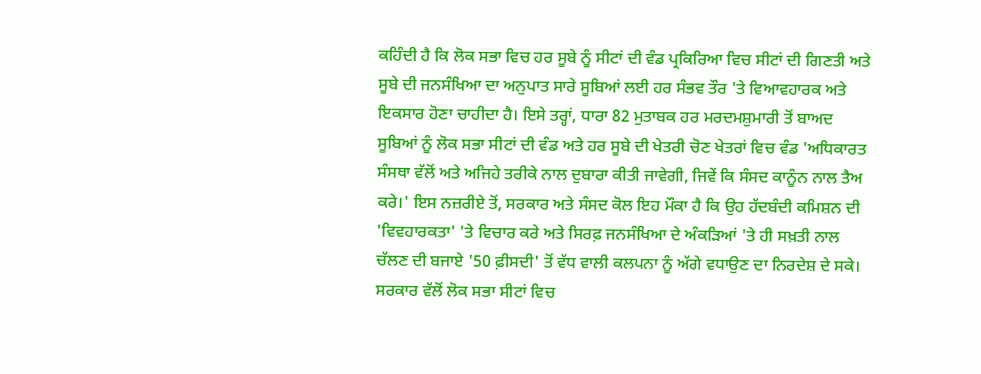ਕਹਿੰਦੀ ਹੈ ਕਿ ਲੋਕ ਸਭਾ ਵਿਚ ਹਰ ਸੂਬੇ ਨੂੰ ਸੀਟਾਂ ਦੀ ਵੰਡ ਪ੍ਰਕਿਰਿਆ ਵਿਚ ਸੀਟਾਂ ਦੀ ਗਿਣਤੀ ਅਤੇ ਸੂਬੇ ਦੀ ਜਨਸੰਖਿਆ ਦਾ ਅਨੁਪਾਤ ਸਾਰੇ ਸੂਬਿਆਂ ਲਈ ਹਰ ਸੰਭਵ ਤੌਰ 'ਤੇ ਵਿਆਵਹਾਰਕ ਅਤੇ ਇਕਸਾਰ ਹੋਣਾ ਚਾਹੀਦਾ ਹੈ। ਇਸੇ ਤਰ੍ਹਾਂ, ਧਾਰਾ 82 ਮੁਤਾਬਕ ਹਰ ਮਰਦਮਸ਼ੁਮਾਰੀ ਤੋਂ ਬਾਅਦ ਸੂਬਿਆਂ ਨੂੰ ਲੋਕ ਸਭਾ ਸੀਟਾਂ ਦੀ ਵੰਡ ਅਤੇ ਹਰ ਸੂਬੇ ਦੀ ਖੇਤਰੀ ਚੋਣ ਖੇਤਰਾਂ ਵਿਚ ਵੰਡ 'ਅਧਿਕਾਰਤ ਸੰਸਥਾ ਵੱਲੋਂ ਅਤੇ ਅਜਿਹੇ ਤਰੀਕੇ ਨਾਲ ਦੁਬਾਰਾ ਕੀਤੀ ਜਾਵੇਗੀ, ਜਿਵੇਂ ਕਿ ਸੰਸਦ ਕਾਨੂੰਨ ਨਾਲ ਤੈਅ ਕਰੇ।' ਇਸ ਨਜ਼ਰੀਏ ਤੋਂ, ਸਰਕਾਰ ਅਤੇ ਸੰਸਦ ਕੋਲ ਇਹ ਮੌਕਾ ਹੈ ਕਿ ਉਹ ਹੱਦਬੰਦੀ ਕਮਿਸ਼ਨ ਦੀ 'ਵਿਵਹਾਰਕਤਾ' 'ਤੇ ਵਿਚਾਰ ਕਰੇ ਅਤੇ ਸਿਰਫ਼ ਜਨਸੰਖਿਆ ਦੇ ਅੰਕੜਿਆਂ 'ਤੇ ਹੀ ਸਖ਼ਤੀ ਨਾਲ ਚੱਲਣ ਦੀ ਬਜਾਏ '50 ਫ਼ੀਸਦੀ' ਤੋਂ ਵੱਧ ਵਾਲੀ ਕਲਪਨਾ ਨੂੰ ਅੱਗੇ ਵਧਾਉਣ ਦਾ ਨਿਰਦੇਸ਼ ਦੇ ਸਕੇ। ਸਰਕਾਰ ਵੱਲੋਂ ਲੋਕ ਸਭਾ ਸੀਟਾਂ ਵਿਚ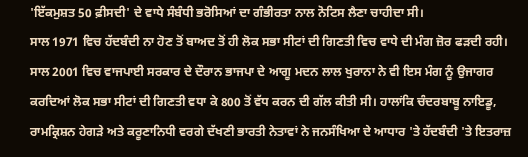'ਇੱਕਮੁਸ਼ਤ 50 ਫ਼ੀਸਦੀ' ਦੇ ਵਾਧੇ ਸੰਬੰਧੀ ਭਰੋਸਿਆਂ ਦਾ ਗੰਭੀਰਤਾ ਨਾਲ ਨੋਟਿਸ ਲੈਣਾ ਚਾਹੀਦਾ ਸੀ।
ਸਾਲ 1971 ਵਿਚ ਹੱਦਬੰਦੀ ਨਾ ਹੋਣ ਤੋਂ ਬਾਅਦ ਤੋਂ ਹੀ ਲੋਕ ਸਭਾ ਸੀਟਾਂ ਦੀ ਗਿਣਤੀ ਵਿਚ ਵਾਧੇ ਦੀ ਮੰਗ ਜ਼ੋਰ ਫੜਦੀ ਰਹੀ। ਸਾਲ 2001 ਵਿਚ ਵਾਜਪਾਈ ਸਰਕਾਰ ਦੇ ਦੌਰਾਨ ਭਾਜਪਾ ਦੇ ਆਗੂ ਮਦਨ ਲਾਲ ਖੁਰਾਨਾ ਨੇ ਵੀ ਇਸ ਮੰਗ ਨੂੰ ਉਜਾਗਰ ਕਰਦਿਆਂ ਲੋਕ ਸਭਾ ਸੀਟਾਂ ਦੀ ਗਿਣਤੀ ਵਧਾ ਕੇ 800 ਤੋਂ ਵੱਧ ਕਰਨ ਦੀ ਗੱਲ ਕੀਤੀ ਸੀ। ਹਾਲਾਂਕਿ ਚੰਦਰਬਾਬੂ ਨਾਇਡੂ, ਰਾਮਕ੍ਰਿਸ਼ਨ ਹੇਗੜੇ ਅਤੇ ਕਰੂਣਾਨਿਧੀ ਵਰਗੇ ਦੱਖਣੀ ਭਾਰਤੀ ਨੇਤਾਵਾਂ ਨੇ ਜਨਸੰਖਿਆ ਦੇ ਆਧਾਰ 'ਤੇ ਹੱਦਬੰਦੀ 'ਤੇ ਇਤਰਾਜ਼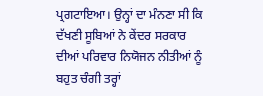ਪ੍ਰਗਟਾਇਆ। ਉਨ੍ਹਾਂ ਦਾ ਮੰਨਣਾ ਸੀ ਕਿ ਦੱਖਣੀ ਸੂਬਿਆਂ ਨੇ ਕੇਂਦਰ ਸਰਕਾਰ ਦੀਆਂ ਪਰਿਵਾਰ ਨਿਯੋਜਨ ਨੀਤੀਆਂ ਨੂੰ ਬਹੁਤ ਚੰਗੀ ਤਰ੍ਹਾਂ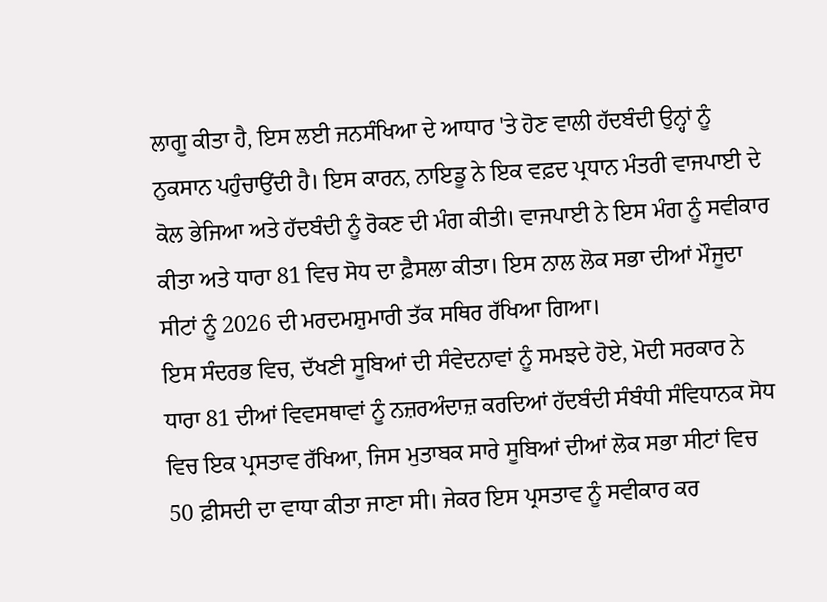ਲਾਗੂ ਕੀਤਾ ਹੈ, ਇਸ ਲਈ ਜਨਸੰਖਿਆ ਦੇ ਆਧਾਰ 'ਤੇ ਹੋਣ ਵਾਲੀ ਹੱਦਬੰਦੀ ਉਨ੍ਹਾਂ ਨੂੰ ਨੁਕਸਾਨ ਪਹੁੰਚਾਉਂਦੀ ਹੈ। ਇਸ ਕਾਰਨ, ਨਾਇਡੂ ਨੇ ਇਕ ਵਫ਼ਦ ਪ੍ਰਧਾਨ ਮੰਤਰੀ ਵਾਜਪਾਈ ਦੇ ਕੋਲ ਭੇਜਿਆ ਅਤੇ ਹੱਦਬੰਦੀ ਨੂੰ ਰੋਕਣ ਦੀ ਮੰਗ ਕੀਤੀ। ਵਾਜਪਾਈ ਨੇ ਇਸ ਮੰਗ ਨੂੰ ਸਵੀਕਾਰ ਕੀਤਾ ਅਤੇ ਧਾਰਾ 81 ਵਿਚ ਸੋਧ ਦਾ ਫ਼ੈਸਲਾ ਕੀਤਾ। ਇਸ ਨਾਲ ਲੋਕ ਸਭਾ ਦੀਆਂ ਮੌਜੂਦਾ ਸੀਟਾਂ ਨੂੰ 2026 ਦੀ ਮਰਦਮਸ਼ੁਮਾਰੀ ਤੱਕ ਸਥਿਰ ਰੱਖਿਆ ਗਿਆ।
ਇਸ ਸੰਦਰਭ ਵਿਚ, ਦੱਖਣੀ ਸੂਬਿਆਂ ਦੀ ਸੰਵੇਦਨਾਵਾਂ ਨੂੰ ਸਮਝਦੇ ਹੋਏ, ਮੋਦੀ ਸਰਕਾਰ ਨੇ ਧਾਰਾ 81 ਦੀਆਂ ਵਿਵਸਥਾਵਾਂ ਨੂੰ ਨਜ਼ਰਅੰਦਾਜ਼ ਕਰਦਿਆਂ ਹੱਦਬੰਦੀ ਸੰਬੰਧੀ ਸੰਵਿਧਾਨਕ ਸੋਧ ਵਿਚ ਇਕ ਪ੍ਰਸਤਾਵ ਰੱਖਿਆ, ਜਿਸ ਮੁਤਾਬਕ ਸਾਰੇ ਸੂਬਿਆਂ ਦੀਆਂ ਲੋਕ ਸਭਾ ਸੀਟਾਂ ਵਿਚ 50 ਫ਼ੀਸਦੀ ਦਾ ਵਾਧਾ ਕੀਤਾ ਜਾਣਾ ਸੀ। ਜੇਕਰ ਇਸ ਪ੍ਰਸਤਾਵ ਨੂੰ ਸਵੀਕਾਰ ਕਰ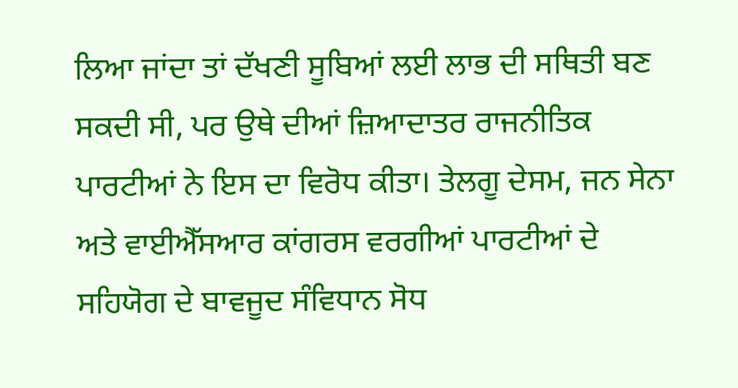ਲਿਆ ਜਾਂਦਾ ਤਾਂ ਦੱਖਣੀ ਸੂਬਿਆਂ ਲਈ ਲਾਭ ਦੀ ਸਥਿਤੀ ਬਣ ਸਕਦੀ ਸੀ, ਪਰ ਉਥੇ ਦੀਆਂ ਜ਼ਿਆਦਾਤਰ ਰਾਜਨੀਤਿਕ ਪਾਰਟੀਆਂ ਨੇ ਇਸ ਦਾ ਵਿਰੋਧ ਕੀਤਾ। ਤੇਲਗੂ ਦੇਸਮ, ਜਨ ਸੇਨਾ ਅਤੇ ਵਾਈਐੱਸਆਰ ਕਾਂਗਰਸ ਵਰਗੀਆਂ ਪਾਰਟੀਆਂ ਦੇ ਸਹਿਯੋਗ ਦੇ ਬਾਵਜੂਦ ਸੰਵਿਧਾਨ ਸੋਧ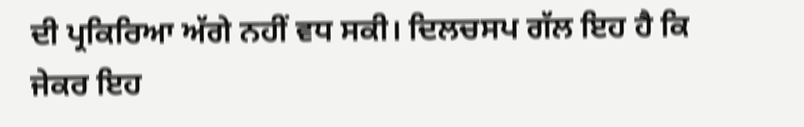ਦੀ ਪ੍ਰਕਿਰਿਆ ਅੱਗੇ ਨਹੀਂ ਵਧ ਸਕੀ। ਦਿਲਚਸਪ ਗੱਲ ਇਹ ਹੈ ਕਿ ਜੇਕਰ ਇਹ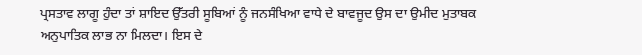ਪ੍ਰਸਤਾਵ ਲਾਗੂ ਹੁੰਦਾ ਤਾਂ ਸ਼ਾਇਦ ਉੱਤਰੀ ਸੂਬਿਆਂ ਨੂੰ ਜਨਸੰਖਿਆ ਵਾਧੇ ਦੇ ਬਾਵਜੂਦ ਉਸ ਦਾ ਉਮੀਦ ਮੁਤਾਬਕ ਅਨੁਪਾਤਿਕ ਲਾਭ ਨਾ ਮਿਲਦਾ। ਇਸ ਦੇ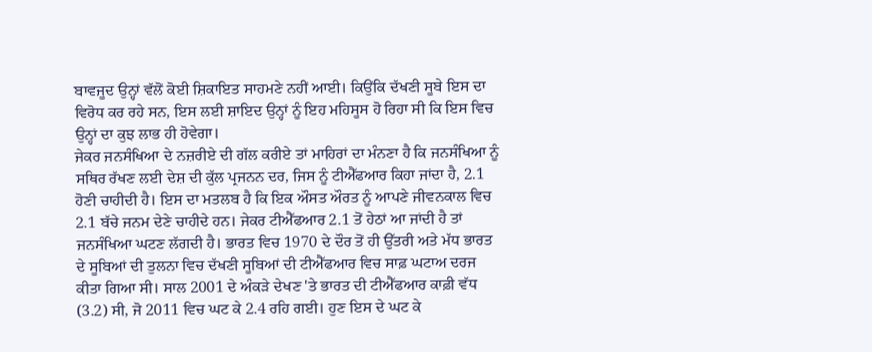ਬਾਵਜੂਦ ਉਨ੍ਹਾਂ ਵੱਲੋਂ ਕੋਈ ਸ਼ਿਕਾਇਤ ਸਾਹਮਣੇ ਨਹੀਂ ਆਈ। ਕਿਉਂਕਿ ਦੱਖਣੀ ਸੂਬੇ ਇਸ ਦਾ ਵਿਰੋਧ ਕਰ ਰਹੇ ਸਨ, ਇਸ ਲਈ ਸ਼ਾਇਦ ਉਨ੍ਹਾਂ ਨੂੰ ਇਹ ਮਹਿਸੂਸ ਹੋ ਰਿਹਾ ਸੀ ਕਿ ਇਸ ਵਿਚ ਉਨ੍ਹਾਂ ਦਾ ਕੁਝ ਲਾਭ ਹੀ ਹੋਵੇਗਾ।
ਜੇਕਰ ਜਨਸੰਖਿਆ ਦੇ ਨਜ਼ਰੀਏ ਦੀ ਗੱਲ ਕਰੀਏ ਤਾਂ ਮਾਹਿਰਾਂ ਦਾ ਮੰਨਣਾ ਹੈ ਕਿ ਜਨਸੰਖਿਆ ਨੂੰ ਸਥਿਰ ਰੱਖਣ ਲਈ ਦੇਸ਼ ਦੀ ਕੁੱਲ ਪ੍ਰਜਨਨ ਦਰ, ਜਿਸ ਨੂੰ ਟੀਐੱਫਆਰ ਕਿਹਾ ਜਾਂਦਾ ਹੈ, 2.1 ਹੋਣੀ ਚਾਹੀਦੀ ਹੈ। ਇਸ ਦਾ ਮਤਲਬ ਹੈ ਕਿ ਇਕ ਔਸਤ ਔਰਤ ਨੂੰ ਆਪਣੇ ਜੀਵਨਕਾਲ ਵਿਚ 2.1 ਬੱਚੇ ਜਨਮ ਦੇਣੇ ਚਾਹੀਦੇ ਹਨ। ਜੇਕਰ ਟੀਐੱਫਆਰ 2.1 ਤੋਂ ਹੇਠਾਂ ਆ ਜਾਂਦੀ ਹੈ ਤਾਂ ਜਨਸੰਖਿਆ ਘਟਣ ਲੱਗਦੀ ਹੈ। ਭਾਰਤ ਵਿਚ 1970 ਦੇ ਦੌਰ ਤੋਂ ਹੀ ਉੱਤਰੀ ਅਤੇ ਮੱਧ ਭਾਰਤ ਦੇ ਸੂਬਿਆਂ ਦੀ ਤੁਲਨਾ ਵਿਚ ਦੱਖਣੀ ਸੂਬਿਆਂ ਦੀ ਟੀਐੱਫਆਰ ਵਿਚ ਸਾਫ਼ ਘਟਾਅ ਦਰਜ ਕੀਤਾ ਗਿਆ ਸੀ। ਸਾਲ 2001 ਦੇ ਅੰਕੜੇ ਦੇਖਣ 'ਤੇ ਭਾਰਤ ਦੀ ਟੀਐੱਫਆਰ ਕਾਫ਼ੀ ਵੱਧ (3.2) ਸੀ, ਜੋ 2011 ਵਿਚ ਘਟ ਕੇ 2.4 ਰਹਿ ਗਈ। ਹੁਣ ਇਸ ਦੇ ਘਟ ਕੇ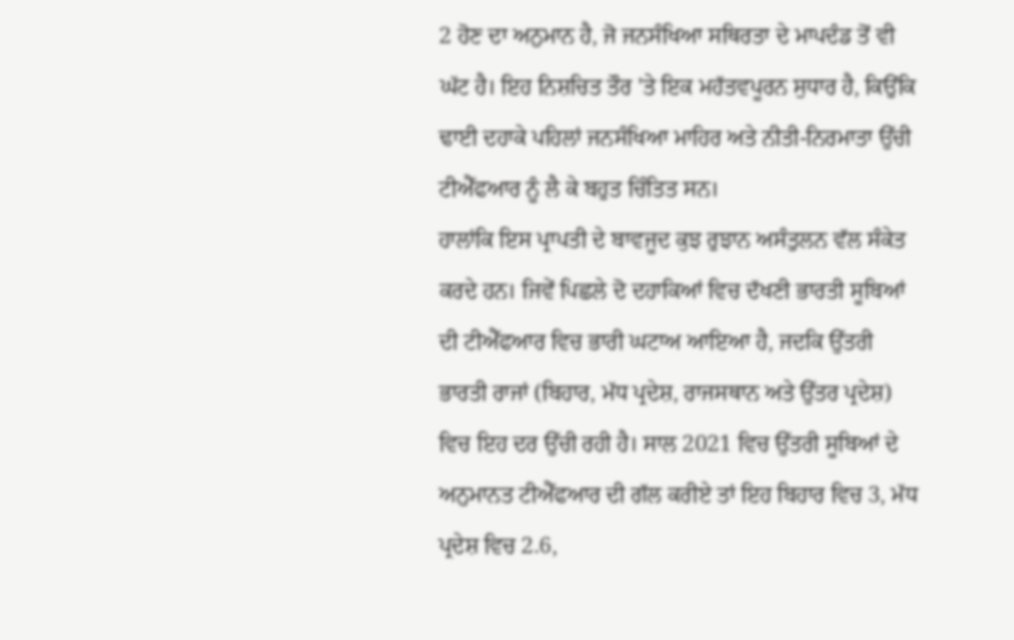2 ਹੋਣ ਦਾ ਅਨੁਮਾਨ ਹੈ, ਜੋ ਜਨਸੰਖਿਆ ਸਥਿਰਤਾ ਦੇ ਮਾਪਦੰਡ ਤੋਂ ਵੀ ਘੱਟ ਹੈ। ਇਹ ਨਿਸ਼ਚਿਤ ਤੌਰ 'ਤੇ ਇਕ ਮਹੱਤਵਪੂਰਨ ਸੁਧਾਰ ਹੈ, ਕਿਉਂਕਿ ਢਾਈ ਦਹਾਕੇ ਪਹਿਲਾਂ ਜਨਸੰਖਿਆ ਮਾਹਿਰ ਅਤੇ ਨੀਤੀ-ਨਿਰਮਾਤਾ ਉੱਚੀ ਟੀਐੱਫਆਰ ਨੂੰ ਲੈ ਕੇ ਬਹੁਤ ਚਿੰਤਿਤ ਸਨ।
ਹਾਲਾਂਕਿ ਇਸ ਪ੍ਰਾਪਤੀ ਦੇ ਬਾਵਜੂਦ ਕੁਝ ਰੁਝਾਨ ਅਸੰਤੁਲਨ ਵੱਲ ਸੰਕੇਤ ਕਰਦੇ ਹਨ। ਜਿਵੇਂ ਪਿਛਲੇ ਦੋ ਦਹਾਕਿਆਂ ਵਿਚ ਦੱਖਣੀ ਭਾਰਤੀ ਸੂਬਿਆਂ ਦੀ ਟੀਐੱਫਆਰ ਵਿਚ ਭਾਰੀ ਘਟਾਅ ਆਇਆ ਹੈ, ਜਦਕਿ ਉੱਤਰੀ ਭਾਰਤੀ ਰਾਜਾਂ (ਬਿਹਾਰ, ਮੱਧ ਪ੍ਰਦੇਸ਼, ਰਾਜਸਥਾਨ ਅਤੇ ਉੱਤਰ ਪ੍ਰਦੇਸ਼) ਵਿਚ ਇਹ ਦਰ ਉੱਚੀ ਰਹੀ ਹੈ। ਸਾਲ 2021 ਵਿਚ ਉੱਤਰੀ ਸੂਬਿਆਂ ਦੇ ਅਨੁਮਾਨਤ ਟੀਐੱਫਆਰ ਦੀ ਗੱਲ ਕਰੀਏ ਤਾਂ ਇਹ ਬਿਹਾਰ ਵਿਚ 3, ਮੱਧ ਪ੍ਰਦੇਸ਼ ਵਿਚ 2.6,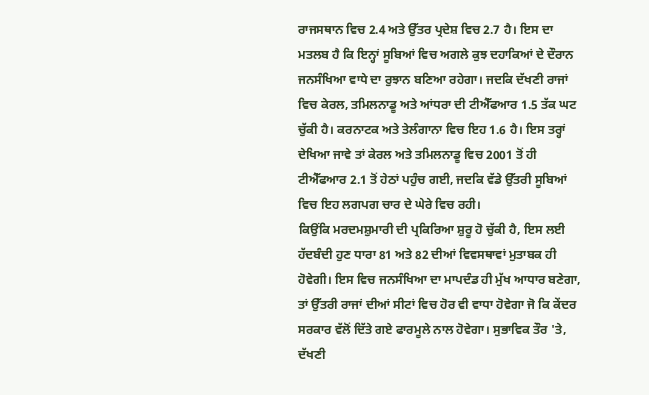ਰਾਜਸਥਾਨ ਵਿਚ 2.4 ਅਤੇ ਉੱਤਰ ਪ੍ਰਦੇਸ਼ ਵਿਚ 2.7 ਹੈ। ਇਸ ਦਾ ਮਤਲਬ ਹੈ ਕਿ ਇਨ੍ਹਾਂ ਸੂਬਿਆਂ ਵਿਚ ਅਗਲੇ ਕੁਝ ਦਹਾਕਿਆਂ ਦੇ ਦੌਰਾਨ ਜਨਸੰਖਿਆ ਵਾਧੇ ਦਾ ਰੁਝਾਨ ਬਣਿਆ ਰਹੇਗਾ। ਜਦਕਿ ਦੱਖਣੀ ਰਾਜਾਂ ਵਿਚ ਕੇਰਲ, ਤਮਿਲਨਾਡੂ ਅਤੇ ਆਂਧਰਾ ਦੀ ਟੀਐੱਫਆਰ 1.5 ਤੱਕ ਘਟ ਚੁੱਕੀ ਹੈ। ਕਰਨਾਟਕ ਅਤੇ ਤੇਲੰਗਾਨਾ ਵਿਚ ਇਹ 1.6 ਹੈ। ਇਸ ਤਰ੍ਹਾਂ ਦੇਖਿਆ ਜਾਵੇ ਤਾਂ ਕੇਰਲ ਅਤੇ ਤਮਿਲਨਾਡੂ ਵਿਚ 2001 ਤੋਂ ਹੀ ਟੀਐੱਫਆਰ 2.1 ਤੋਂ ਹੇਠਾਂ ਪਹੁੰਚ ਗਈ, ਜਦਕਿ ਵੱਡੇ ਉੱਤਰੀ ਸੂਬਿਆਂ ਵਿਚ ਇਹ ਲਗਪਗ ਚਾਰ ਦੇ ਘੇਰੇ ਵਿਚ ਰਹੀ।
ਕਿਉਂਕਿ ਮਰਦਮਸ਼ੁਮਾਰੀ ਦੀ ਪ੍ਰਕਿਰਿਆ ਸ਼ੁਰੂ ਹੋ ਚੁੱਕੀ ਹੈ, ਇਸ ਲਈ ਹੱਦਬੰਦੀ ਹੁਣ ਧਾਰਾ 81 ਅਤੇ 82 ਦੀਆਂ ਵਿਵਸਥਾਵਾਂ ਮੁਤਾਬਕ ਹੀ ਹੋਵੇਗੀ। ਇਸ ਵਿਚ ਜਨਸੰਖਿਆ ਦਾ ਮਾਪਦੰਡ ਹੀ ਮੁੱਖ ਆਧਾਰ ਬਣੇਗਾ, ਤਾਂ ਉੱਤਰੀ ਰਾਜਾਂ ਦੀਆਂ ਸੀਟਾਂ ਵਿਚ ਹੋਰ ਵੀ ਵਾਧਾ ਹੋਵੇਗਾ ਜੋ ਕਿ ਕੇਂਦਰ ਸਰਕਾਰ ਵੱਲੋਂ ਦਿੱਤੇ ਗਏ ਫਾਰਮੂਲੇ ਨਾਲ ਹੋਵੇਗਾ। ਸੁਭਾਵਿਕ ਤੌਰ 'ਤੇ, ਦੱਖਣੀ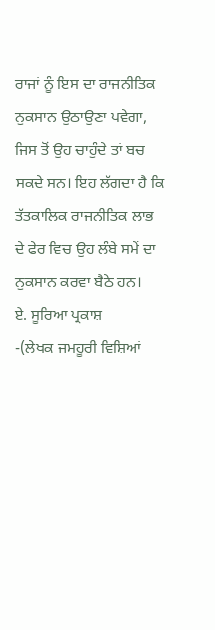ਰਾਜਾਂ ਨੂੰ ਇਸ ਦਾ ਰਾਜਨੀਤਿਕ ਨੁਕਸਾਨ ਉਠਾਉਣਾ ਪਵੇਗਾ, ਜਿਸ ਤੋਂ ਉਹ ਚਾਹੁੰਦੇ ਤਾਂ ਬਚ ਸਕਦੇ ਸਨ। ਇਹ ਲੱਗਦਾ ਹੈ ਕਿ ਤੱਤਕਾਲਿਕ ਰਾਜਨੀਤਿਕ ਲਾਭ ਦੇ ਫੇਰ ਵਿਚ ਉਹ ਲੰਬੇ ਸਮੇਂ ਦਾ ਨੁਕਸਾਨ ਕਰਵਾ ਬੈਠੇ ਹਨ।
ਏ. ਸੂਰਿਆ ਪ੍ਰਕਾਸ਼
-(ਲੇਖਕ ਜਮਹੂਰੀ ਵਿਸ਼ਿਆਂ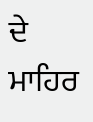ਦੇ ਮਾਹਿਰ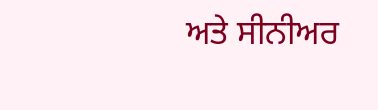ਅਤੇ ਸੀਨੀਅਰ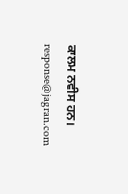ਕਾਲਮ ਨਵੀਸ ਹਨ।
response@jagran.com